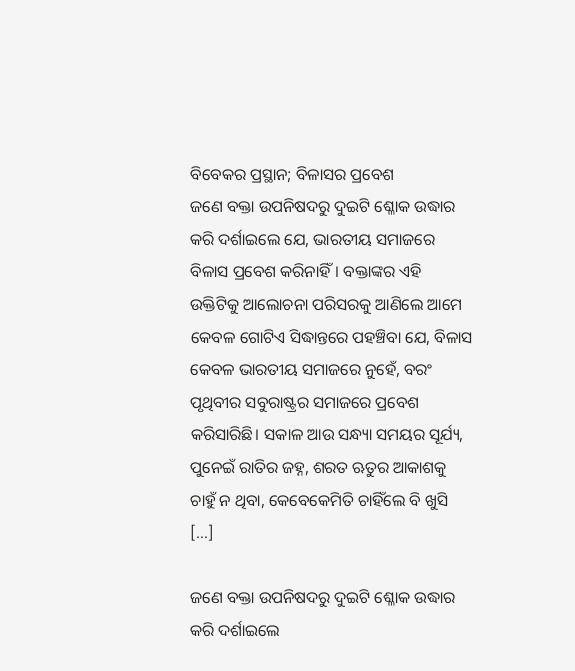ବିବେକର ପ୍ରସ୍ଥାନ; ବିଳାସର ପ୍ରବେଶ
ଜଣେ ବକ୍ତା ଉପନିଷଦରୁ ଦୁଇଟି ଶ୍ଳୋକ ଉଦ୍ଧାର କରି ଦର୍ଶାଇଲେ ଯେ, ଭାରତୀୟ ସମାଜରେ ବିଳାସ ପ୍ରବେଶ କରିନାହିଁ। ବକ୍ତାଙ୍କର ଏହି ଉକ୍ତିଟିକୁ ଆଲୋଚନା ପରିସରକୁ ଆଣିଲେ ଆମେ କେବଳ ଗୋଟିଏ ସିଦ୍ଧାନ୍ତରେ ପହଞ୍ଚିବା ଯେ, ବିଳାସ କେବଳ ଭାରତୀୟ ସମାଜରେ ନୁହେଁ, ବରଂ ପୃଥିବୀର ସବୁରାଷ୍ଟ୍ରର ସମାଜରେ ପ୍ରବେଶ କରିସାରିଛି। ସକାଳ ଆଉ ସନ୍ଧ୍ୟା ସମୟର ସୂର୍ଯ୍ୟ, ପୁନେଇଁ ରାତିର ଜହ୍ନ, ଶରତ ଋତୁର ଆକାଶକୁ ଚାହୁଁ ନ ଥିବା, କେବେକେମିତି ଚାହିଁଲେ ବି ଖୁସି […]

ଜଣେ ବକ୍ତା ଉପନିଷଦରୁ ଦୁଇଟି ଶ୍ଳୋକ ଉଦ୍ଧାର କରି ଦର୍ଶାଇଲେ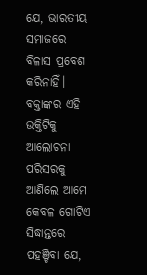ଯେ, ଭାରତୀୟ ସମାଜରେ ବିଳାସ ପ୍ରବେଶ କରିନାହିଁ। ବକ୍ତାଙ୍କର ଏହି ଉକ୍ତିଟିକୁ ଆଲୋଚନା ପରିସରକୁ ଆଣିଲେ ଆମେ କେବଳ ଗୋଟିଏ ସିଦ୍ଧାନ୍ତରେ ପହଞ୍ଚିବା ଯେ,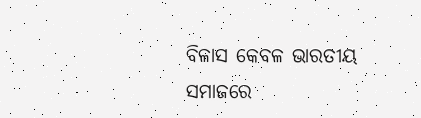ବିଳାସ କେବଳ ଭାରତୀୟ ସମାଜରେ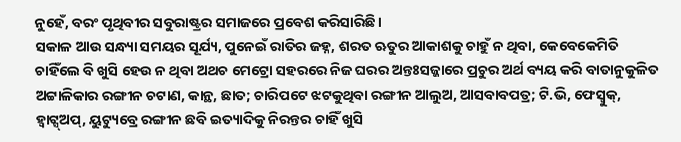ନୁହେଁ, ବରଂ ପୃଥିବୀର ସବୁରାଷ୍ଟ୍ରର ସମାଜରେ ପ୍ରବେଶ କରିସାରିଛି।
ସକାଳ ଆଉ ସନ୍ଧ୍ୟା ସମୟର ସୂର୍ଯ୍ୟ, ପୁନେଇଁ ରାତିର ଜହ୍ନ, ଶରତ ଋତୁର ଆକାଶକୁ ଚାହୁଁ ନ ଥିବା, କେବେକେମିତି ଚାହିଁଲେ ବି ଖୁସି ହେଉ ନ ଥିବା ଅଥଚ ମେଟ୍ରୋ ସହରରେ ନିଜ ଘରର ଅନ୍ତଃସଜ୍ଜାରେ ପ୍ରଚୁର ଅର୍ଥ ବ୍ୟୟ କରି ବାତାନୁକୁଳିତ ଅଟ୍ଟାଳିକାର ରଙ୍ଗୀନ ଚଟାଣ, କାନ୍ଥ, ଛାତ; ଚାରିପଟେ ଝଟକୁଥିବା ରଙ୍ଗୀନ ଆଲୁଅ, ଆସବାବପତ୍ର; ଟି.ଭି, ଫେସ୍ବୁକ୍, ହ୍ୱାଟ୍ସ୍ଅପ୍, ୟୁଟ୍ୟୁବ୍ରେ ରଙ୍ଗୀନ ଛବି ଇତ୍ୟାଦିକୁ ନିରନ୍ତର ଚାହିଁ ଖୁସି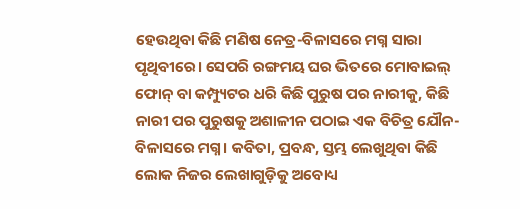ହେଉଥିବା କିଛି ମଣିଷ ନେତ୍ର-ବିଳାସରେ ମଗ୍ନ ସାରା ପୃଥିବୀରେ। ସେପରି ରଙ୍ଗମୟ ଘର ଭିତରେ ମୋବାଇଲ୍ ଫୋନ୍ ବା କମ୍ପ୍ୟୁଟର ଧରି କିଛି ପୁରୁଷ ପର ନାରୀକୁ, କିଛି ନାରୀ ପର ପୁରୁଷକୁ ଅଶାଳୀନ ପଠାଇ ଏକ ବିଚିତ୍ର ଯୌନ-ବିଳାସରେ ମଗ୍ନ। କବିତା, ପ୍ରବନ୍ଧ, ସ୍ତମ୍ଭ ଲେଖୁଥିବା କିଛି ଲୋକ ନିଜର ଲେଖାଗୁଡ଼ିକୁ ଅବୋଧ୍ୟ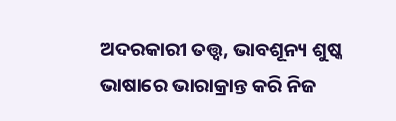ଅଦରକାରୀ ତତ୍ତ୍ୱ, ଭାବଶୂନ୍ୟ ଶୁଷ୍କ ଭାଷାରେ ଭାରାକ୍ରାନ୍ତ କରି ନିଜ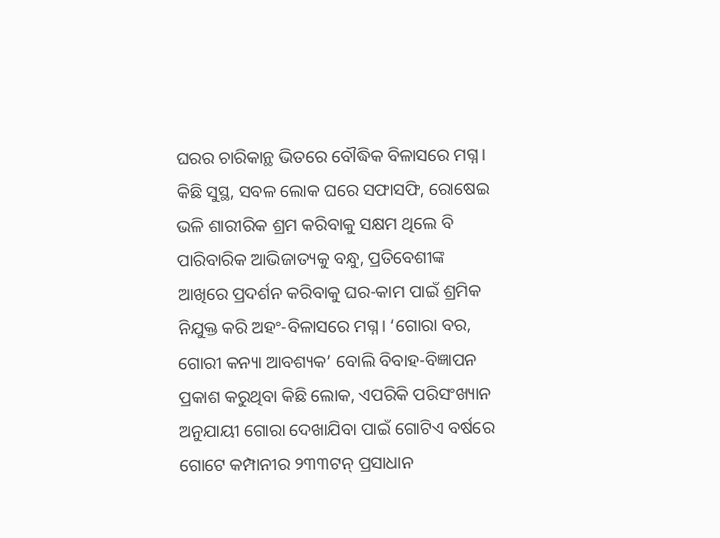ଘରର ଚାରିକାନ୍ଥ ଭିତରେ ବୌଦ୍ଧିକ ବିଳାସରେ ମଗ୍ନ। କିଛି ସୁସ୍ଥ, ସବଳ ଲୋକ ଘରେ ସଫାସଫି, ରୋଷେଇ ଭଳି ଶାରୀରିକ ଶ୍ରମ କରିବାକୁ ସକ୍ଷମ ଥିଲେ ବି ପାରିବାରିକ ଆଭିଜାତ୍ୟକୁ ବନ୍ଧୁ, ପ୍ରତିବେଶୀଙ୍କ ଆଖିରେ ପ୍ରଦର୍ଶନ କରିବାକୁ ଘର-କାମ ପାଇଁ ଶ୍ରମିକ ନିଯୁକ୍ତ କରି ଅହଂ-ବିଳାସରେ ମଗ୍ନ। ‘ଗୋରା ବର, ଗୋରୀ କନ୍ୟା ଆବଶ୍ୟକ’ ବୋଲି ବିବାହ-ବିଜ୍ଞାପନ ପ୍ରକାଶ କରୁଥିବା କିଛି ଲୋକ, ଏପରିକି ପରିସଂଖ୍ୟାନ ଅନୁଯାୟୀ ଗୋରା ଦେଖାଯିବା ପାଇଁ ଗୋଟିଏ ବର୍ଷରେ ଗୋଟେ କମ୍ପାନୀର ୨୩୩ଟନ୍ ପ୍ରସାଧାନ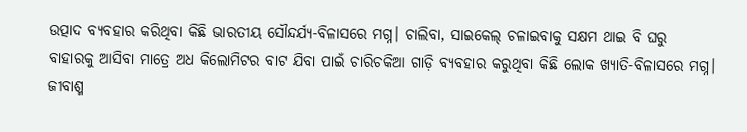ଉତ୍ପାଦ ବ୍ୟବହାର କରିଥିବା କିଛି ଭାରତୀୟ ସୌନ୍ଦର୍ଯ୍ୟ-ବିଳାସରେ ମଗ୍ନ। ଚାଲିବା, ସାଇକେଲ୍ ଚଳାଇବାକୁ ସକ୍ଷମ ଥାଇ ବି ଘରୁ ବାହାରକୁ ଆସିବା ମାତ୍ରେ ଅଧ କିଲୋମିଟର ବାଟ ଯିବା ପାଇଁ ଚାରିଚକିଆ ଗାଡ଼ି ବ୍ୟବହାର କରୁଥିବା କିଛି ଲୋକ ଖ୍ୟାତି-ବିଳାସରେ ମଗ୍ନ।
ଜୀବାଶ୍ମ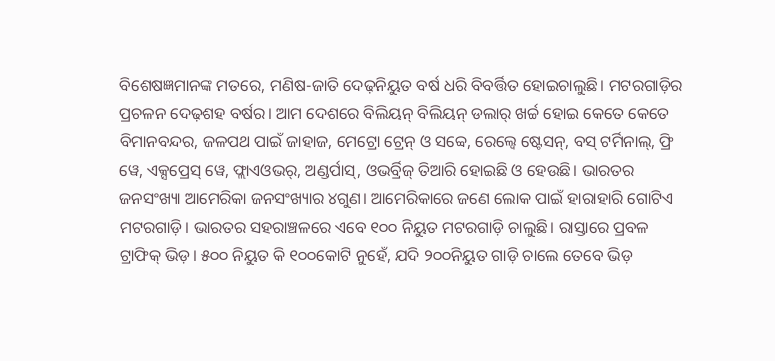ବିଶେଷଜ୍ଞମାନଙ୍କ ମତରେ, ମଣିଷ-ଜାତି ଦେଢ଼ନିୟୁତ ବର୍ଷ ଧରି ବିବର୍ତ୍ତିତ ହୋଇଚାଲୁଛି। ମଟରଗାଡ଼ିର ପ୍ରଚଳନ ଦେଢ଼ଶହ ବର୍ଷର। ଆମ ଦେଶରେ ବିଲିୟନ୍ ବିଲିୟନ୍ ଡଲାର୍ ଖର୍ଚ୍ଚ ହୋଇ କେତେ କେତେ ବିମାନବନ୍ଦର, ଜଳପଥ ପାଇଁ ଜାହାଜ, ମେଟ୍ରୋ ଟ୍ରେନ୍ ଓ ସବ୍ୱେ, ରେଲ୍ୱେ ଷ୍ଟେସନ୍, ବସ୍ ଟର୍ମିନାଲ୍, ଫ୍ରି ୱେ, ଏକ୍ସପ୍ରେସ୍ ୱେ, ଫ୍ଲାଏଓଭର୍, ଅଣ୍ଡର୍ପାସ୍, ଓଭର୍ବ୍ରିଜ୍ ତିଆରି ହୋଇଛି ଓ ହେଉଛି। ଭାରତର ଜନସଂଖ୍ୟା ଆମେରିକା ଜନସଂଖ୍ୟାର ୪ଗୁଣ। ଆମେରିକାରେ ଜଣେ ଲୋକ ପାଇଁ ହାରାହାରି ଗୋଟିଏ ମଟରଗାଡ଼ି। ଭାରତର ସହରାଞ୍ଚଳରେ ଏବେ ୧୦୦ ନିୟୁତ ମଟରଗାଡ଼ି ଚାଲୁଛି। ରାସ୍ତାରେ ପ୍ରବଳ ଟ୍ରାଫିକ୍ ଭିଡ଼। ୫୦୦ ନିୟୁତ କି ୧୦୦କୋଟି ନୁହେଁ, ଯଦି ୨୦୦ନିୟୁତ ଗାଡ଼ି ଚାଲେ ତେବେ ଭିଡ଼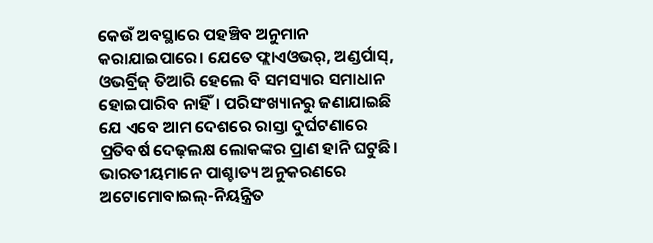କେଉଁ ଅବସ୍ଥାରେ ପହଞ୍ଚିବ ଅନୁମାନ କରାଯାଇପାରେ। ଯେତେ ଫ୍ଲାଏଓଭର୍, ଅଣ୍ଡର୍ପାସ୍, ଓଭର୍ବ୍ରିଜ୍ ତିଆରି ହେଲେ ବି ସମସ୍ୟାର ସମାଧାନ ହୋଇପାରିବ ନାହିଁ। ପରିସଂଖ୍ୟାନରୁ ଜଣାଯାଇଛି ଯେ ଏବେ ଆମ ଦେଶରେ ରାସ୍ତା ଦୁର୍ଘଟଣାରେ ପ୍ରତିବର୍ଷ ଦେଢ଼ଲକ୍ଷ ଲୋକଙ୍କର ପ୍ରାଣ ହାନି ଘଟୁଛି। ଭାରତୀୟମାନେ ପାଶ୍ଚାତ୍ୟ ଅନୁକରଣରେ ଅଟୋମୋବାଇଲ୍-ନିୟନ୍ତ୍ରିତ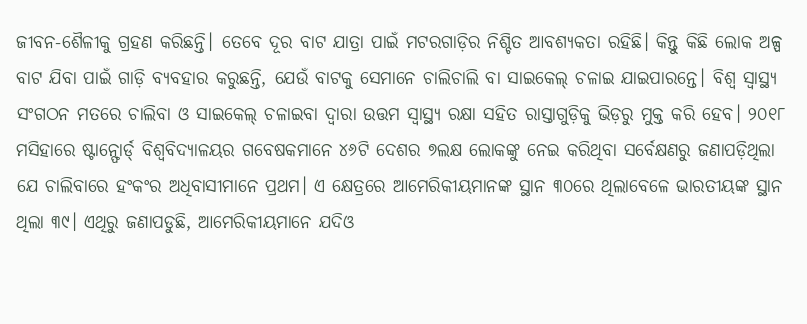ଜୀବନ-ଶୈଳୀକୁ ଗ୍ରହଣ କରିଛନ୍ତି। ତେବେ ଦୂର ବାଟ ଯାତ୍ରା ପାଇଁ ମଟରଗାଡ଼ିର ନିଶ୍ଚିତ ଆବଶ୍ୟକତା ରହିଛି। କିନ୍ତୁ କିଛି ଲୋକ ଅଳ୍ପ ବାଟ ଯିବା ପାଇଁ ଗାଡ଼ି ବ୍ୟବହାର କରୁଛନ୍ତି, ଯେଉଁ ବାଟକୁ ସେମାନେ ଚାଲିଚାଲି ବା ସାଇକେଲ୍ ଚଳାଇ ଯାଇପାରନ୍ତେ। ବିଶ୍ୱ ସ୍ୱାସ୍ଥ୍ୟ ସଂଗଠନ ମତରେ ଚାଲିବା ଓ ସାଇକେଲ୍ ଚଳାଇବା ଦ୍ୱାରା ଉତ୍ତମ ସ୍ୱାସ୍ଥ୍ୟ ରକ୍ଷା ସହିତ ରାସ୍ତାଗୁଡ଼ିକୁ ଭିଡ଼ରୁ ମୁକ୍ତ କରି ହେବ। ୨୦୧୮ ମସିହାରେ ଷ୍ଟାନ୍ଫୋର୍ଡ୍ ବିଶ୍ୱବିଦ୍ୟାଳୟର ଗବେଷକମାନେ ୪୬ଟି ଦେଶର ୭ଲକ୍ଷ ଲୋକଙ୍କୁ ନେଇ କରିଥିବା ସର୍ବେକ୍ଷଣରୁ ଜଣାପଡ଼ିଥିଲା ଯେ ଚାଲିବାରେ ହଂକଂର ଅଧିବାସୀମାନେ ପ୍ରଥମ। ଏ କ୍ଷେତ୍ରରେ ଆମେରିକୀୟମାନଙ୍କ ସ୍ଥାନ ୩୦ରେ ଥିଲାବେଳେ ଭାରତୀୟଙ୍କ ସ୍ଥାନ ଥିଲା ୩୯। ଏଥିରୁ ଜଣାପଡୁଛି, ଆମେରିକୀୟମାନେ ଯଦିଓ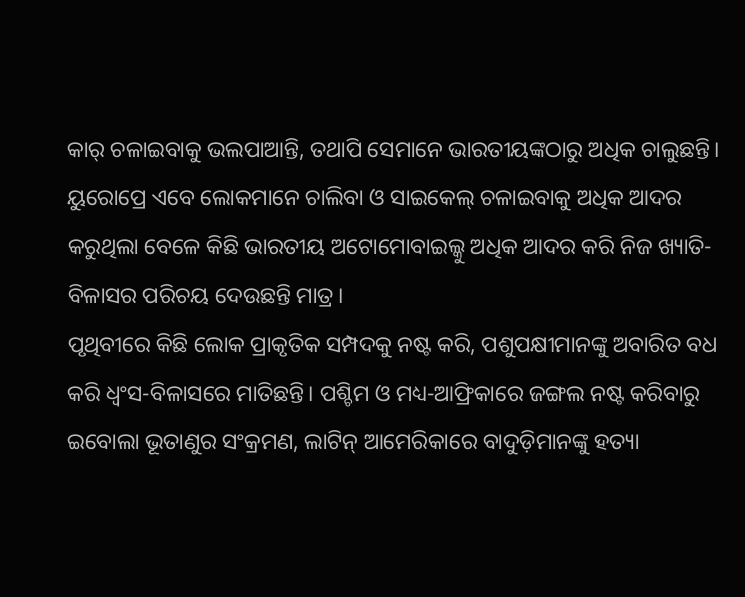କାର୍ ଚଳାଇବାକୁ ଭଲପାଆନ୍ତି, ତଥାପି ସେମାନେ ଭାରତୀୟଙ୍କଠାରୁ ଅଧିକ ଚାଲୁଛନ୍ତି। ୟୁରୋପ୍ରେ ଏବେ ଲୋକମାନେ ଚାଲିବା ଓ ସାଇକେଲ୍ ଚଳାଇବାକୁ ଅଧିକ ଆଦର କରୁଥିଲା ବେଳେ କିଛି ଭାରତୀୟ ଅଟୋମୋବାଇଲ୍କୁ ଅଧିକ ଆଦର କରି ନିଜ ଖ୍ୟାତି-ବିଳାସର ପରିଚୟ ଦେଉଛନ୍ତି ମାତ୍ର।
ପୃଥିବୀରେ କିଛି ଲୋକ ପ୍ରାକୃତିକ ସମ୍ପଦକୁ ନଷ୍ଟ କରି, ପଶୁପକ୍ଷୀମାନଙ୍କୁ ଅବାରିତ ବଧ କରି ଧ୍ୱଂସ-ବିଳାସରେ ମାତିଛନ୍ତି। ପଶ୍ଚିମ ଓ ମଧ୍ୟ-ଆଫ୍ରିକାରେ ଜଙ୍ଗଲ ନଷ୍ଟ କରିବାରୁ ଇବୋଲା ଭୂତାଣୁର ସଂକ୍ରମଣ, ଲାଟିନ୍ ଆମେରିକାରେ ବାଦୁଡ଼ିମାନଙ୍କୁ ହତ୍ୟା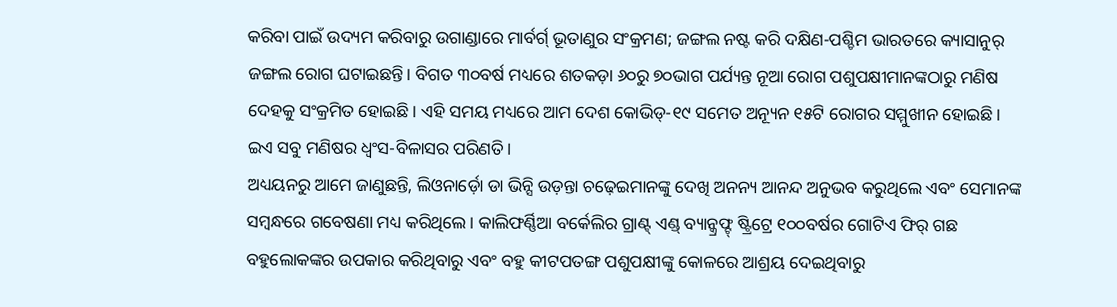କରିବା ପାଇଁ ଉଦ୍ୟମ କରିବାରୁ ଉଗାଣ୍ଡାରେ ମାର୍ବର୍ଗ୍ ଭୂତାଣୁର ସଂକ୍ରମଣ; ଜଙ୍ଗଲ ନଷ୍ଟ କରି ଦକ୍ଷିଣ-ପଶ୍ଚିମ ଭାରତରେ କ୍ୟାସାନୁର୍ ଜଙ୍ଗଲ ରୋଗ ଘଟାଇଛନ୍ତି। ବିଗତ ୩୦ବର୍ଷ ମଧ୍ୟରେ ଶତକଡ଼ା ୬୦ରୁ ୭୦ଭାଗ ପର୍ଯ୍ୟନ୍ତ ନୂଆ ରୋଗ ପଶୁପକ୍ଷୀମାନଙ୍କଠାରୁ ମଣିଷ ଦେହକୁ ସଂକ୍ରମିତ ହୋଇଛି। ଏହି ସମୟ ମଧ୍ୟରେ ଆମ ଦେଶ କୋଭିଡ୍-୧୯ ସମେତ ଅନ୍ୟୂନ ୧୫ଟି ରୋଗର ସମ୍ମୁଖୀନ ହୋଇଛି। ଇଏ ସବୁ ମଣିଷର ଧ୍ୱଂସ-ବିଳାସର ପରିଣତି।
ଅଧ୍ୟୟନରୁ ଆମେ ଜାଣୁଛନ୍ତି, ଲିଓନାର୍ଡ଼ୋ ଡା ଭିନ୍ସି ଉଡ଼ନ୍ତା ଚଢ଼େଇମାନଙ୍କୁ ଦେଖି ଅନନ୍ୟ ଆନନ୍ଦ ଅନୁଭବ କରୁଥିଲେ ଏବଂ ସେମାନଙ୍କ ସମ୍ବନ୍ଧରେ ଗବେଷଣା ମଧ୍ୟ କରିଥିଲେ। କାଲିଫର୍ଣ୍ଣିଆ ବର୍କେଲିର ଗ୍ରାଣ୍ଟ୍ ଏଣ୍ଡ୍ ବ୍ୟାନ୍କ୍ରଫ୍ଟ୍ ଷ୍ଟ୍ରିଟ୍ରେ ୧୦୦ବର୍ଷର ଗୋଟିଏ ଫିର୍ ଗଛ ବହୁଲୋକଙ୍କର ଉପକାର କରିଥିବାରୁ ଏବଂ ବହୁ କୀଟପତଙ୍ଗ ପଶୁପକ୍ଷୀଙ୍କୁ କୋଳରେ ଆଶ୍ରୟ ଦେଇଥିବାରୁ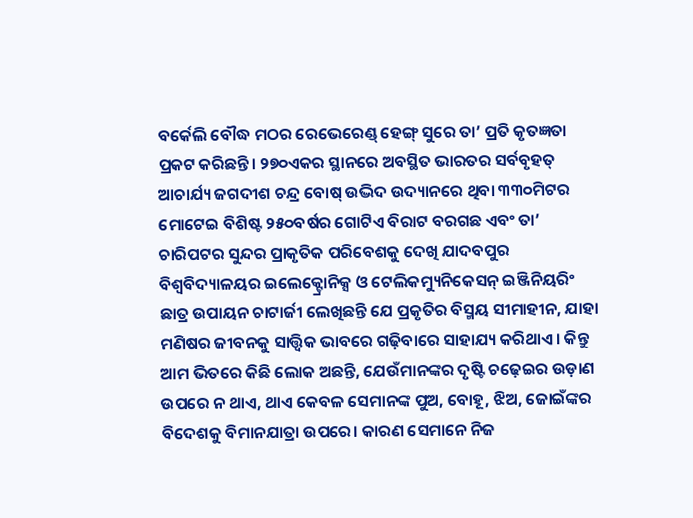ବର୍କେଲି ବୌଦ୍ଧ ମଠର ରେଭେରେଣ୍ଡ୍ ହେଙ୍ଗ୍ ସୁରେ ତା’ ପ୍ରତି କୃତଜ୍ଞତା ପ୍ରକଟ କରିଛନ୍ତି। ୨୭୦ଏକର ସ୍ଥାନରେ ଅବସ୍ଥିତ ଭାରତର ସର୍ବବୃହତ୍ ଆଚାର୍ଯ୍ୟ ଜଗଦୀଶ ଚନ୍ଦ୍ର ବୋଷ୍ ଉଦ୍ଭିଦ ଉଦ୍ୟାନରେ ଥିବା ୩୩୦ମିଟର ମୋଟେଇ ବିଶିଷ୍ଟ ୨୫୦ବର୍ଷର ଗୋଟିଏ ବିରାଟ ବରଗଛ ଏବଂ ତା’ ଚାରିପଟର ସୁନ୍ଦର ପ୍ରାକୃତିକ ପରିବେଶକୁ ଦେଖି ଯାଦବପୁର ବିଶ୍ୱବିଦ୍ୟାଳୟର ଇଲେକ୍ଟ୍ରୋନିକ୍ସ ଓ ଟେଲିକମ୍ୟୁନିକେସନ୍ ଇଞ୍ଜିନିୟରିଂ ଛାତ୍ର ଉପାୟନ ଚାଟାର୍ଜୀ ଲେଖିଛନ୍ତି ଯେ ପ୍ରକୃତିର ବିସ୍ମୟ ସୀମାହୀନ, ଯାହା ମଣିଷର ଜୀବନକୁ ସାତ୍ତ୍ୱିକ ଭାବରେ ଗଢ଼ିବାରେ ସାହାଯ୍ୟ କରିଥାଏ। କିନ୍ତୁ ଆମ ଭିତରେ କିଛି ଲୋକ ଅଛନ୍ତି, ଯେଉଁମାନଙ୍କର ଦୃଷ୍ଟି ଚଢ଼େଇର ଉଡ଼ାଣ ଉପରେ ନ ଥାଏ, ଥାଏ କେବଳ ସେମାନଙ୍କ ପୁଅ, ବୋହୂ, ଝିଅ, ଜୋଇଁଙ୍କର ବିଦେଶକୁ ବିମାନଯାତ୍ରା ଉପରେ। କାରଣ ସେମାନେ ନିଜ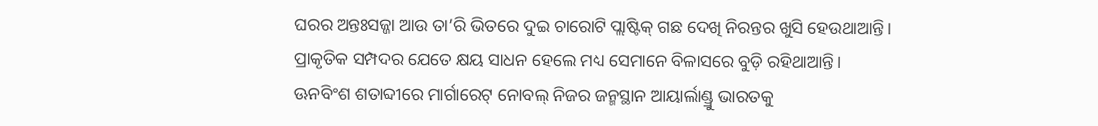ଘରର ଅନ୍ତଃସଜ୍ଜା ଆଉ ତା’ରି ଭିତରେ ଦୁଇ ଚାରୋଟି ପ୍ଲାଷ୍ଟିକ୍ ଗଛ ଦେଖି ନିରନ୍ତର ଖୁସି ହେଉଥାଆନ୍ତି। ପ୍ରାକୃତିକ ସମ୍ପଦର ଯେତେ କ୍ଷୟ ସାଧନ ହେଲେ ମଧ୍ୟ ସେମାନେ ବିଳାସରେ ବୁଡ଼ି ରହିଥାଆନ୍ତି।
ଊନବିଂଶ ଶତାବ୍ଦୀରେ ମାର୍ଗାରେଟ୍ ନୋବଲ୍ ନିଜର ଜନ୍ମସ୍ଥାନ ଆୟାର୍ଲାଣ୍ଡ୍ରୁ ଭାରତକୁ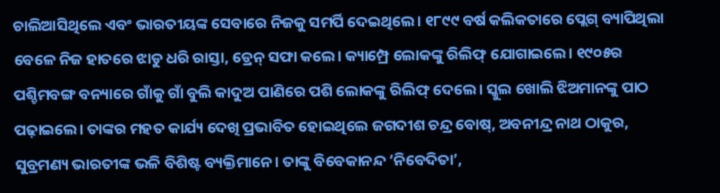ଚାଲିଆସିଥିଲେ ଏବଂ ଭାରତୀୟଙ୍କ ସେବାରେ ନିଜକୁ ସମର୍ପି ଦେଇଥିଲେ। ୧୮୯୯ ବର୍ଷ କଲିକତାରେ ପ୍ଲେଗ୍ ବ୍ୟାପିଥିଲା ବେଳେ ନିଜ ହାତରେ ଝାଡୁ ଧରି ରାସ୍ତା, ଡ୍ରେନ୍ ସଫା କଲେ। କ୍ୟାମ୍ପ୍ରେ ଲୋକଙ୍କୁ ରିଲିଫ୍ ଯୋଗାଇଲେ। ୧୯୦୫ର ପଶ୍ଚିମବଙ୍ଗ ବନ୍ୟାରେ ଗାଁକୁ ଗାଁ ବୁଲି କାଦୁଅ ପାଣିରେ ପଶି ଲୋକଙ୍କୁ ରିଲିଫ୍ ଦେଲେ। ସ୍କୁଲ ଖୋଲି ଝିଅମାନଙ୍କୁ ପାଠ ପଢ଼ାଇଲେ। ତାଙ୍କର ମହତ କାର୍ଯ୍ୟ ଦେଖି ପ୍ରଭାବିତ ହୋଇଥିଲେ ଜଗଦୀଶ ଚନ୍ଦ୍ର ବୋଷ୍, ଅବନୀନ୍ଦ୍ର ନାଥ ଠାକୁର, ସୁବ୍ରମଣ୍ୟ ଭାରତୀଙ୍କ ଭଳି ବିଶିଷ୍ଟ ବ୍ୟକ୍ତିମାନେ। ତାଙ୍କୁ ବିବେକାନନ୍ଦ ‘ନିବେଦିତା’,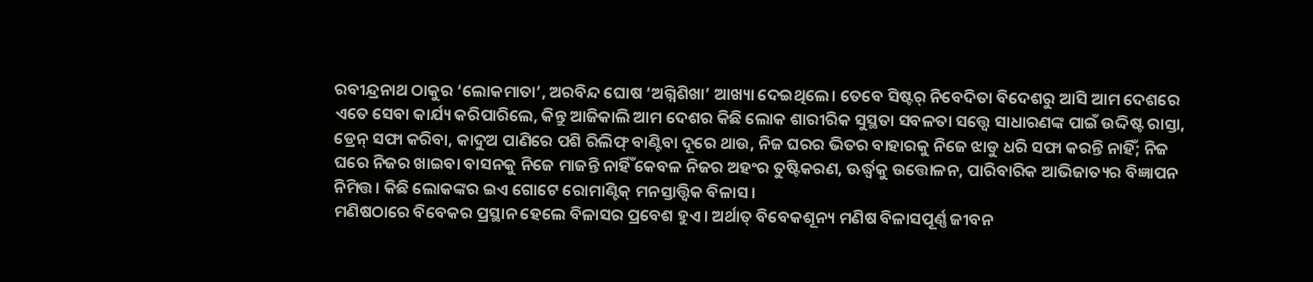ରବୀନ୍ଦ୍ରନାଥ ଠାକୁର ‘ଲୋକମାତା’, ଅରବିନ୍ଦ ଘୋଷ ‘ଅଗ୍ନିଶିଖା’ ଆଖ୍ୟା ଦେଇଥିଲେ। ତେବେ ସିଷ୍ଟର୍ ନିବେଦିତା ବିଦେଶରୁ ଆସି ଆମ ଦେଶରେ ଏତେ ସେବା କାର୍ଯ୍ୟ କରିପାରିଲେ, କିନ୍ତୁ ଆଜିକାଲି ଆମ ଦେଶର କିଛି ଲୋକ ଶାରୀରିକ ସୁସ୍ଥତା ସବଳତା ସତ୍ତ୍ବେ ସାଧାରଣଙ୍କ ପାଇଁ ଉଦ୍ଦିଷ୍ଟ ରାସ୍ତା, ଡ୍ରେନ୍ ସଫା କରିବା, କାଦୁଅ ପାଣିରେ ପଶି ରିଲିଫ୍ ବାଣ୍ଟିବା ଦୂରେ ଥାଉ, ନିଜ ଘରର ଭିତର ବାହାରକୁ ନିଜେ ଝାଡୁ ଧରି ସଫା କରନ୍ତି ନାହିଁ; ନିଜ ଘରେ ନିଜର ଖାଇବା ବାସନକୁ ନିଜେ ମାଜନ୍ତି ନାର୍ହିଁ କେବଳ ନିଜର ଅହଂର ତୁଷ୍ଟିକରଣ, ଊର୍ଦ୍ଧ୍ବକୁ ଉତ୍ତୋଳନ, ପାରିବାରିକ ଆଭିଜାତ୍ୟର ବିଜ୍ଞାପନ ନିମିତ୍ତ। କିଛି ଲୋକଙ୍କର ଇଏ ଗୋଟେ ରୋମାଣ୍ଟିକ୍ ମନସ୍ତାତ୍ତ୍ୱିକ ବିଳାସ।
ମଣିଷଠାରେ ବିବେକର ପ୍ରସ୍ଥାନ ହେଲେ ବିଳାସର ପ୍ରବେଶ ହୁଏ। ଅର୍ଥାତ୍ ବିବେକଶୂନ୍ୟ ମଣିଷ ବିଳାସପୂର୍ଣ୍ଣ ଜୀବନ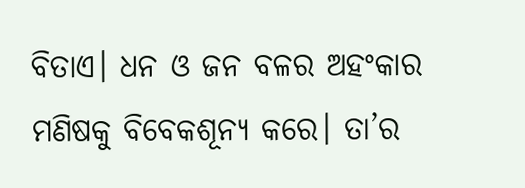ବିତାଏ। ଧନ ଓ ଜନ ବଳର ଅହଂକାର ମଣିଷକୁ ବିବେକଶୂନ୍ୟ କରେ। ତା’ର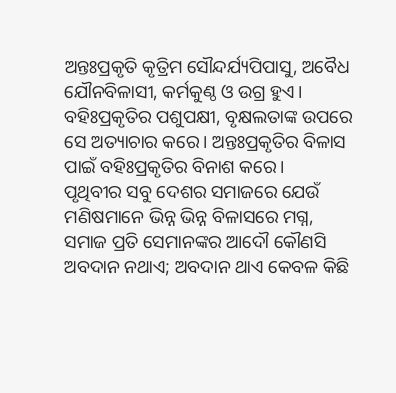ଅନ୍ତଃପ୍ରକୃତି କୃତ୍ରିମ ସୌନ୍ଦର୍ଯ୍ୟପିପାସୁ, ଅବୈଧ ଯୌନବିଳାସୀ, କର୍ମକୁଣ୍ଠ ଓ ଉଗ୍ର ହୁଏ। ବହିଃପ୍ରକୃତିର ପଶୁପକ୍ଷୀ, ବୃକ୍ଷଲତାଙ୍କ ଉପରେ ସେ ଅତ୍ୟାଚାର କରେ। ଅନ୍ତଃପ୍ରକୃତିର ବିଳାସ ପାଇଁ ବହିଃପ୍ରକୃତିର ବିନାଶ କରେ।
ପୃଥିବୀର ସବୁ ଦେଶର ସମାଜରେ ଯେଉଁ ମଣିଷମାନେ ଭିନ୍ନ ଭିନ୍ନ ବିଳାସରେ ମଗ୍ନ, ସମାଜ ପ୍ରତି ସେମାନଙ୍କର ଆଦୌ କୌଣସି ଅବଦାନ ନଥାଏ; ଅବଦାନ ଥାଏ କେବଳ କିଛି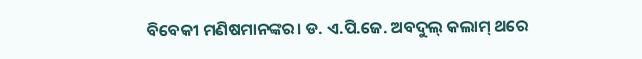ବିବେକୀ ମଣିଷମାନଙ୍କର। ଡ. ଏ.ପି.ଜେ. ଅବଦୁଲ୍ କଲାମ୍ ଥରେ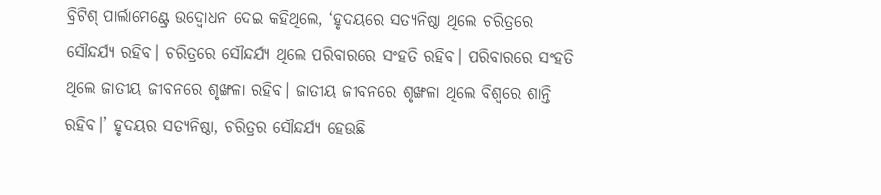ବ୍ରିଟିଶ୍ ପାର୍ଲାମେଣ୍ଟ୍ରେ ଉଦ୍ବୋଧନ ଦେଇ କହିଥିଲେ, ‘ହୃଦୟରେ ସତ୍ୟନିଷ୍ଠା ଥିଲେ ଚରିତ୍ରରେ ସୌନ୍ଦର୍ଯ୍ୟ ରହିବ। ଚରିତ୍ରରେ ସୌନ୍ଦର୍ଯ୍ୟ ଥିଲେ ପରିବାରରେ ସଂହତି ରହିବ। ପରିବାରରେ ସଂହତି ଥିଲେ ଜାତୀୟ ଜୀବନରେ ଶୃଙ୍ଖଳା ରହିବ। ଜାତୀୟ ଜୀବନରେ ଶୃଙ୍ଖଳା ଥିଲେ ବିଶ୍ୱରେ ଶାନ୍ତି ରହିବ।’ ହୃଦୟର ସତ୍ୟନିଷ୍ଠା, ଚରିତ୍ରର ସୌନ୍ଦର୍ଯ୍ୟ ହେଉଛି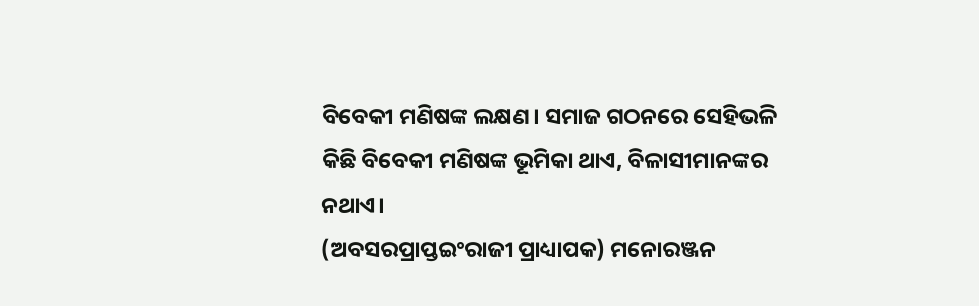ବିବେକୀ ମଣିଷଙ୍କ ଲକ୍ଷଣ। ସମାଜ ଗଠନରେ ସେହିଭଳି କିଛି ବିବେକୀ ମଣିଷଙ୍କ ଭୂମିକା ଥାଏ, ବିଳାସୀମାନଙ୍କର ନଥାଏ।
(ଅବସରପ୍ରାପ୍ତଇଂରାଜୀ ପ୍ରାଧ୍ୟାପକ) ମନୋରଞ୍ଜନ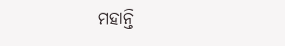ମହାନ୍ତି